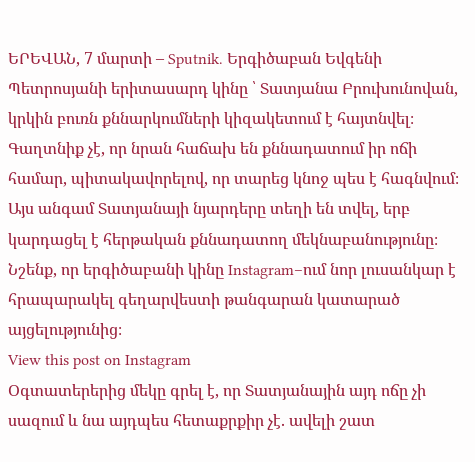ԵՐԵՎԱՆ, 7 մարտի – Sputnik. Երգիծաբան Եվգենի Պետրոսյանի երիտասարդ կինը ՝ Տատյանա Բրուխունովան, կրկին բուռն քննարկումների կիզակետում է հայտնվել։ Գաղտնիք չէ, որ նրան հաճախ են քննադատում իր ոճի համար, պիտակավորելով, որ տարեց կնոջ պես է հագնվում։
Այս անգամ Տատյանայի նյարդերը տեղի են տվել, երբ կարդացել է հերթական քննադատող մեկնաբանությունը։
Նշենք, որ երգիծաբանի կինը Instagram–ում նոր լուսանկար է հրապարակել գեղարվեստի թանգարան կատարած այցելությունից։
View this post on Instagram
Օգտատերերից մեկը գրել է, որ Տատյանային այդ ոճը չի սազում և նա այդպես հետաքրքիր չէ. ավելի շատ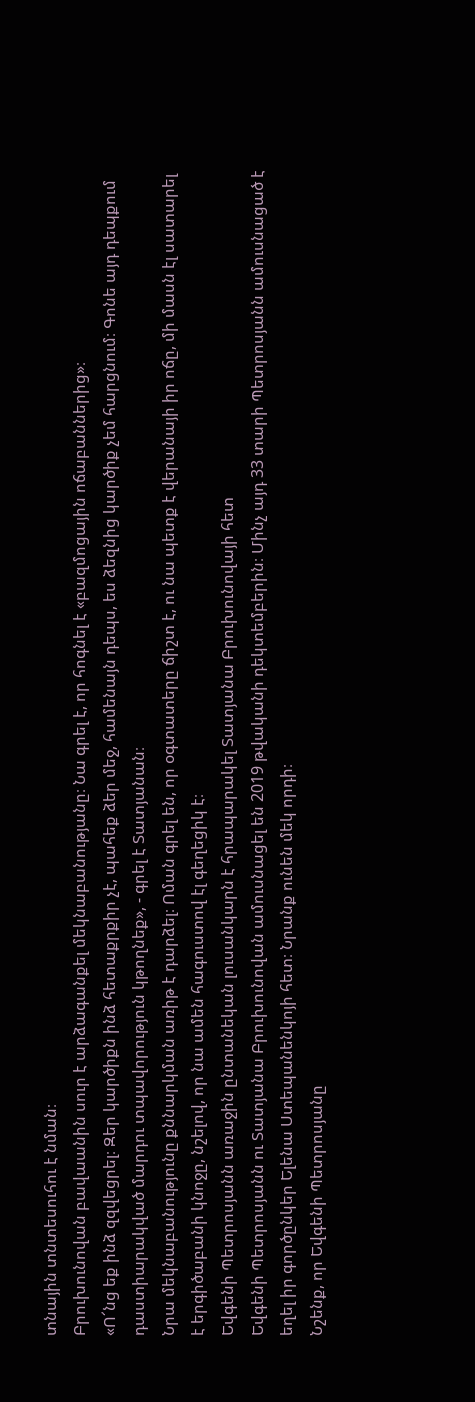տնային տնտեսուհու է նման։
Բրուխունովան բավաանին սուր է արձագանքել մեկնաբանությանը։ Նա գրել է, որ հոգնել է «բազմոցային ոճաբաններից»։
«Ո՜նց եք ինձ զզվեցրել։ Զեր կարծիքն ինձ հետաքրքիր չէ, պահեք ձեր մեջ, համենայն դեպս, ես ձեզնից կարծիք չեմ հարցնում։ Գոնե այդ դեպքում դաստիարակված մարդու տպավորություն կթողնեք», - գրել է Տատյանան։
Նրա մեկնաբանությունը քննարկման առիթ է դարձել։ Ոման գրել են, որ օգտատերը ճիշտ է, ու նա պետք է վերանայի իր ոճը, մի մասն էլ սատարել է երգիծաբանի կնոջը, նշելով, որ նա ամեն հագուստով էլ գեղեցիկ է։
Եվգենի Պետրոսյանն առաջին ընտանեկան լուսանկարն է հրապարակել Տատյանա Բրուխունովայի հետ
Եվգենի Պետրոսյանն ու Տատյանա Բրուխունովան ամուսնացել են 2019 թվականի դեկտեմբերին։ Մինչ այդ 33 տարի Պետրոսյանն ամուսնացած է եղել իր գործընկեր Ելենա Ստեպանենկոյի հետ։ Նրանք ունեն մեկ որդի։
Նշենք, որ Եվգենի Պետրոսյանը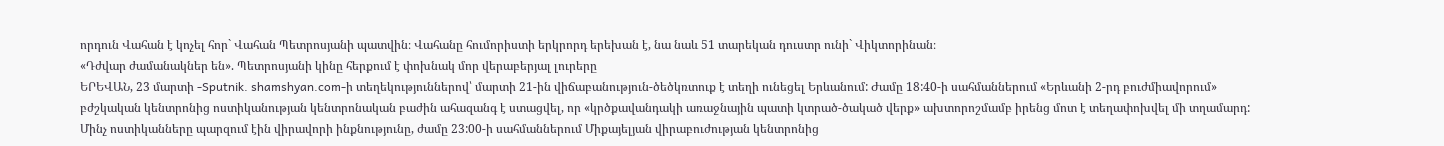որդուն Վահան է կոչել հոր` Վահան Պետրոսյանի պատվին։ Վահանը հումորիստի երկրորդ երեխան է, նա նաև 51 տարեկան դուստր ունի` Վիկտորինան։
«Դժվար ժամանակներ են». Պետրոսյանի կինը հերքում է փոխնակ մոր վերաբերյալ լուրերը
ԵՐԵՎԱՆ, 23 մարտի -Sputnik. shamshyan.com-ի տեղեկություններով՝ մարտի 21-ին վիճաբանություն-ծեծկռտուք է տեղի ունեցել Երևանում: Ժամը 18:40-ի սահմաններում «Երևանի 2-րդ բուժմիավորում» բժշկական կենտրոնից ոստիկանության կենտրոնական բաժին ահազանգ է ստացվել, որ «կրծքավանդակի առաջնային պատի կտրած-ծակած վերք» ախտորոշմամբ իրենց մոտ է տեղափոխվել մի տղամարդ:
Մինչ ոստիկանները պարզում էին վիրավորի ինքնությունը, ժամը 23:00-ի սահմաններում Միքայելյան վիրաբուժության կենտրոնից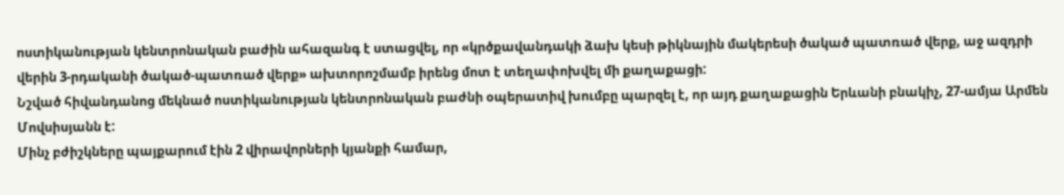ոստիկանության կենտրոնական բաժին ահազանգ է ստացվել, որ «կրծքավանդակի ձախ կեսի թիկնային մակերեսի ծակած պատռած վերք, աջ ազդրի վերին 3-րդականի ծակած-պատռած վերք» ախտորոշմամբ իրենց մոտ է տեղափոխվել մի քաղաքացի:
Նշված հիվանդանոց մեկնած ոստիկանության կենտրոնական բաժնի օպերատիվ խումբը պարզել է, որ այդ քաղաքացին Երևանի բնակիչ, 27-ամյա Արմեն Մովսիսյանն է:
Մինչ բժիշկները պայքարում էին 2 վիրավորների կյանքի համար,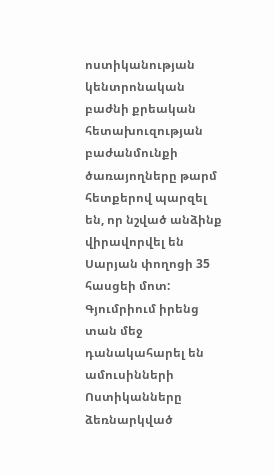ոստիկանության կենտրոնական բաժնի քրեական հետախուզության բաժանմունքի ծառայողները թարմ հետքերով պարզել են, որ նշված անձինք վիրավորվել են Սարյան փողոցի 35 հասցեի մոտ:
Գյումրիում իրենց տան մեջ դանակահարել են ամուսինների
Ոստիկանները ձեռնարկված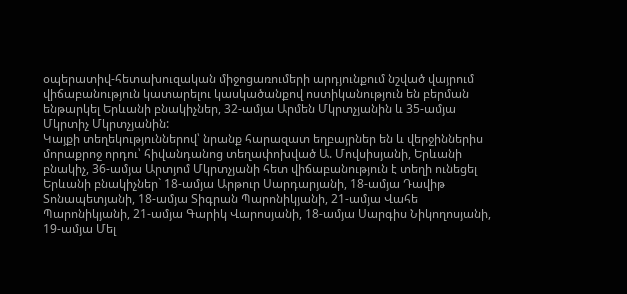օպերատիվ-հետախուզական միջոցառումերի արդյունքում նշված վայրում վիճաբանություն կատարելու կասկածանքով ոստիկանություն են բերման ենթարկել Երևանի բնակիչներ, 32-ամյա Արմեն Մկրտչյանին և 35-ամյա Մկրտիչ Մկրտչյանին:
Կայքի տեղեկություններով՝ նրանք հարազատ եղբայրներ են և վերջիններիս մորաքրոջ որդու՝ հիվանդանոց տեղափոխված Ա. Մովսիսյանի, Երևանի բնակիչ, 36-ամյա Արտյոմ Մկրտչյանի հետ վիճաբանություն է տեղի ունեցել Երևանի բնակիչներ` 18-ամյա Արթուր Սարդարյանի, 18-ամյա Դավիթ Տոնապետյանի, 18-ամյա Տիգրան Պարոնիկյանի, 21-ամյա Վահե Պարոնիկյանի, 21-ամյա Գարիկ Վարոսյանի, 18-ամյա Սարգիս Նիկողոսյանի, 19-ամյա Մել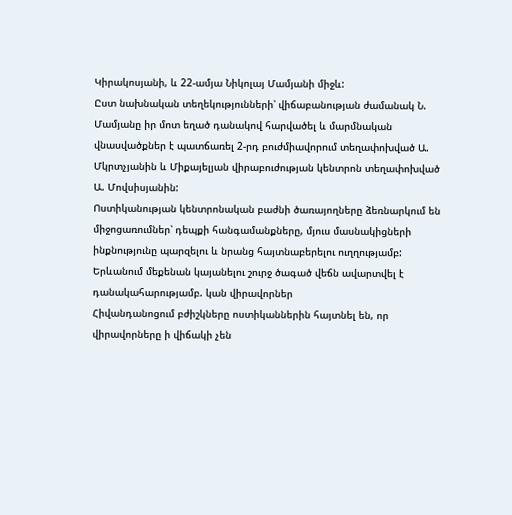Կիրակոսյանի, և 22-ամյա Նիկոլայ Մամյանի միջև:
Ըստ նախնական տեղեկությունների՝ վիճաբանության ժամանակ Ն. Մամյանը իր մոտ եղած դանակով հարվածել և մարմնական վնասվածքներ է պատճառել 2-րդ բուժմիավորում տեղափոխված Ա. Մկրտչյանին և Միքայելյան վիրաբուժության կենտրոն տեղափոխված Ա. Մովսիսյանին:
Ոստիկանության կենտրոնական բաժնի ծառայողները ձեռնարկում են միջոցառումներ՝ դեպքի հանգամանքները, մյուս մասնակիցների ինքնությունը պարզելու և նրանց հայտնաբերելու ուղղությամբ:
Երևանում մեքենան կայանելու շուրջ ծագած վեճն ավարտվել է դանակահարությամբ. կան վիրավորներ
Հիվանդանոցում բժիշկները ոստիկաններին հայտնել են, որ վիրավորները ի վիճակի չեն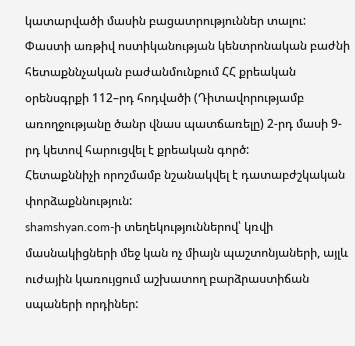կատարվածի մասին բացատրություններ տալու:
Փաստի առթիվ ոստիկանության կենտրոնական բաժնի հետաքննչական բաժանմունքում ՀՀ քրեական օրենսգրքի 112–րդ հոդվածի (Դիտավորությամբ առողջությանը ծանր վնաս պատճառելը) 2-րդ մասի 9-րդ կետով հարուցվել է քրեական գործ:
Հետաքննիչի որոշմամբ նշանակվել է դատաբժշկական փորձաքննություն:
shamshyan.com-ի տեղեկություններով՝ կռվի մասնակիցների մեջ կան ոչ միայն պաշտոնյաների, այլև ուժային կառույցում աշխատող բարձրաստիճան սպաների որդիներ: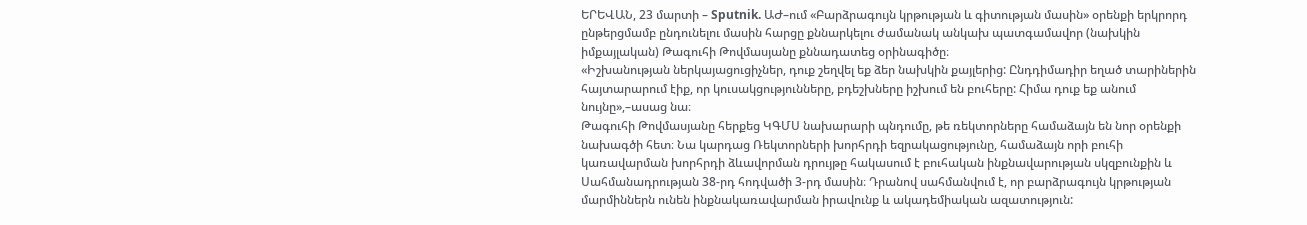ԵՐԵՎԱՆ, 23 մարտի – Sputnik. ԱԺ–ում «Բարձրագույն կրթության և գիտության մասին» օրենքի երկրորդ ընթերցմամբ ընդունելու մասին հարցը քննարկելու ժամանակ անկախ պատգամավոր (նախկին իմքայլական) Թագուհի Թովմասյանը քննադատեց օրինագիծը։
«Իշխանության ներկայացուցիչներ, դուք շեղվել եք ձեր նախկին քայլերից: Ընդդիմադիր եղած տարիներին հայտարարում էիք, որ կուսակցությունները, բդեշխները իշխում են բուհերը: Հիմա դուք եք անում նույնը»,–ասաց նա։
Թագուհի Թովմասյանը հերքեց ԿԳՄՍ նախարարի պնդումը, թե ռեկտորները համաձայն են նոր օրենքի նախագծի հետ։ Նա կարդաց Ռեկտորների խորհրդի եզրակացությունը, համաձայն որի բուհի կառավարման խորհրդի ձևավորման դրույթը հակասում է բուհական ինքնավարության սկզբունքին և Սահմանադրության 38-րդ հոդվածի 3-րդ մասին։ Դրանով սահմանվում է, որ բարձրագույն կրթության մարմիններն ունեն ինքնակառավարման իրավունք և ակադեմիական ազատություն: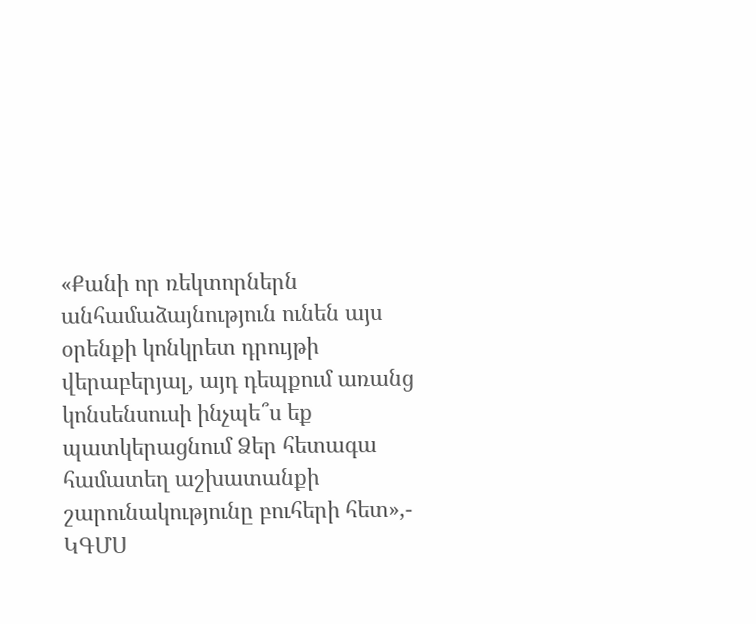«Քանի որ ռեկտորներն անհամաձայնություն ունեն այս օրենքի կոնկրետ դրույթի վերաբերյալ, այդ դեպքում առանց կոնսենսուսի ինչպե՞ս եք պատկերացնում Ձեր հետագա համատեղ աշխատանքի շարունակությունը բուհերի հետ»,- ԿԳՄՍ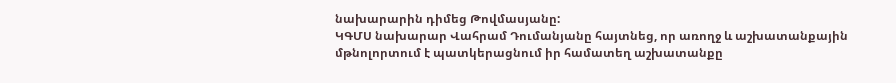նախարարին դիմեց Թովմասյանը:
ԿԳՄՍ նախարար Վահրամ Դումանյանը հայտնեց, որ առողջ և աշխատանքային մթնոլորտում է պատկերացնում իր համատեղ աշխատանքը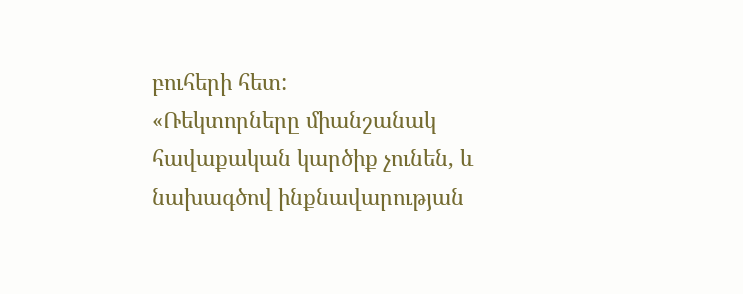բուհերի հետ:
«Ռեկտորները միանշանակ հավաքական կարծիք չունեն, և նախագծով ինքնավարության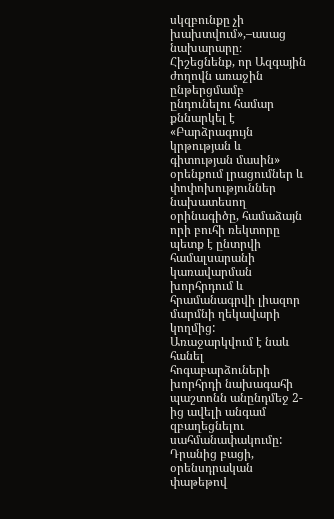սկզբունքը չի խախտվում»,–ասաց նախարարը։
Հիշեցնենք, որ Ազգային ժողովն առաջին ընթերցմամբ ընդունելու համար քննարկել է «Բարձրագույն կրթության և գիտության մասին» օրենքում լրացումներ և փոփոխություններ նախատեսող օրինագիծը, համաձայն որի բուհի ռեկտորը պետք է ընտրվի համալսարանի կառավարման խորհրդում և հրամանագրվի լիազոր մարմնի ղեկավարի կողմից:
Առաջարկվում է նաև հանել հոգաբարձուների խորհրդի նախագահի պաշտոնն անընդմեջ 2-ից ավելի անգամ զբաղեցնելու սահմանափակումը:
Դրանից բացի, օրենսդրական փաթեթով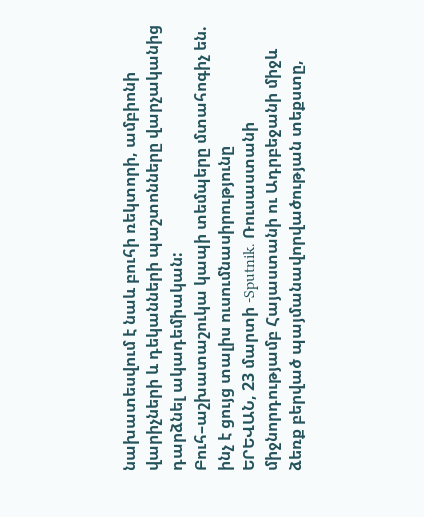նախատեսվում է նաև բուհի ռեկտորի, ամբիոնի վարիչների և դեկանների պաշտոնները վարչականից դարձնել ակադեմիական:
Բուհ–աշխատաշուկա կապի տեմպերը մտահոգիչ են. ինչ է ցույց տալիս ուսումնասիրությունը
ԵՐԵՎԱՆ, 23 մարտի -Sputnik. Ռուսաստանի միջնորդությամբ Հայաստանի ու Ադրբեջանի միջև ձեռք բերված պայմանավորվածության տեքստը,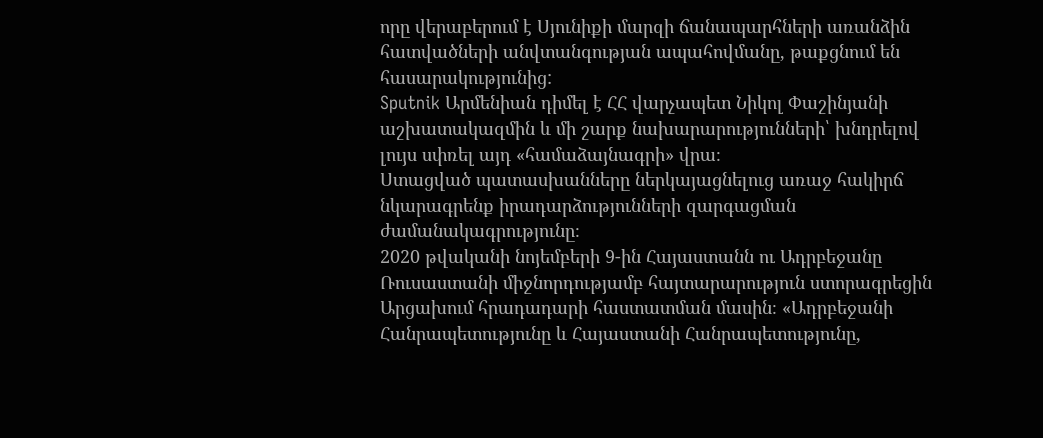որը վերաբերում է Սյունիքի մարզի ճանապարհների առանձին հատվածների անվտանգության ապահովմանը, թաքցնում են հասարակությունից:
Sputnik Արմենիան դիմել է ՀՀ վարչապետ Նիկոլ Փաշինյանի աշխատակազմին և մի շարք նախարարությունների՝ խնդրելով լույս սփռել այդ «համաձայնագրի» վրա։
Ստացված պատասխանները ներկայացնելուց առաջ հակիրճ նկարագրենք իրադարձությունների զարգացման ժամանակագրությունը։
2020 թվականի նոյեմբերի 9-ին Հայաստանն ու Ադրբեջանը Ռուսաստանի միջնորդությամբ հայտարարություն ստորագրեցին Արցախում հրադադարի հաստատման մասին։ «Ադրբեջանի Հանրապետությունը և Հայաստանի Հանրապետությունը,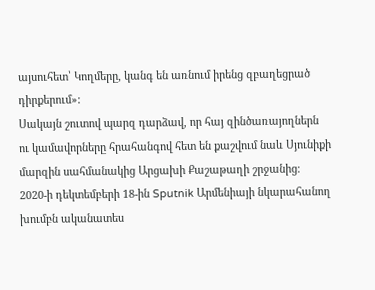այսուհետ՝ Կողմերը, կանգ են առնում իրենց զբաղեցրած դիրքերում»:
Սակայն շուտով պարզ դարձավ, որ հայ զինծառայողներն ու կամավորները հրահանգով հետ են քաշվում նաև Սյունիքի մարզին սահմանակից Արցախի Քաշաթաղի շրջանից։
2020-ի դեկտեմբերի 18-ին Sputnik Արմենիայի նկարահանող խումբն ականատես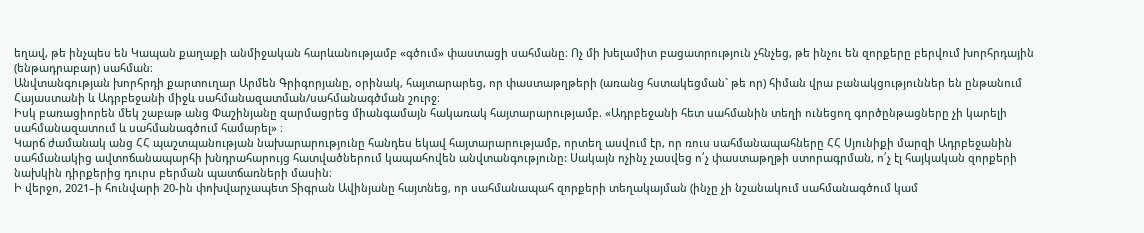եղավ, թե ինչպես են Կապան քաղաքի անմիջական հարևանությամբ «գծում» փաստացի սահմանը։ Ոչ մի խելամիտ բացատրություն չհնչեց, թե ինչու են զորքերը բերվում խորհրդային (ենթադրաբար) սահման։
Անվտանգության խորհրդի քարտուղար Արմեն Գրիգորյանը, օրինակ, հայտարարեց, որ փաստաթղթերի (առանց հստակեցման` թե որ) հիման վրա բանակցություններ են ընթանում Հայաստանի և Ադրբեջանի միջև սահմանազատման/սահմանագծման շուրջ։
Իսկ բառացիորեն մեկ շաբաթ անց Փաշինյանը զարմացրեց միանգամայն հակառակ հայտարարությամբ. «Ադրբեջանի հետ սահմանին տեղի ունեցող գործընթացները չի կարելի սահմանազատում և սահմանագծում համարել» ։
Կարճ ժամանակ անց ՀՀ պաշտպանության նախարարությունը հանդես եկավ հայտարարությամբ, որտեղ ասվում էր, որ ռուս սահմանապահները ՀՀ Սյունիքի մարզի Ադրբեջանին սահմանակից ավտոճանապարհի խնդրահարույց հատվածներում կապահովեն անվտանգությունը: Սակայն ոչինչ չասվեց ո՛չ փաստաթղթի ստորագրման, ո՛չ էլ հայկական զորքերի նախկին դիրքերից դուրս բերման պատճառների մասին։
Ի վերջո, 2021–ի հունվարի 20-ին փոխվարչապետ Տիգրան Ավինյանը հայտնեց, որ սահմանապահ զորքերի տեղակայման (ինչը չի նշանակում սահմանագծում կամ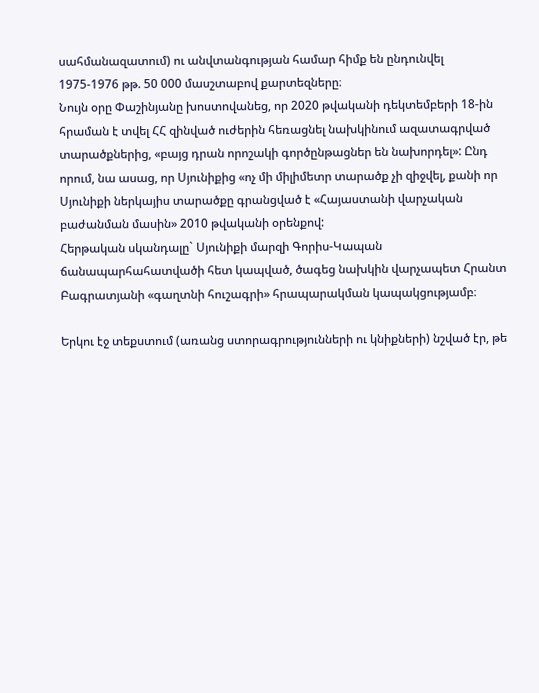սահմանազատում) ու անվտանգության համար հիմք են ընդունվել 1975-1976 թթ. 50 000 մասշտաբով քարտեզները։
Նույն օրը Փաշինյանը խոստովանեց, որ 2020 թվականի դեկտեմբերի 18-ին հրաման է տվել ՀՀ զինված ուժերին հեռացնել նախկինում ազատագրված տարածքներից, «բայց դրան որոշակի գործընթացներ են նախորդել»: Ընդ որում, նա ասաց, որ Սյունիքից «ոչ մի միլիմետր տարածք չի զիջվել, քանի որ Սյունիքի ներկայիս տարածքը գրանցված է «Հայաստանի վարչական բաժանման մասին» 2010 թվականի օրենքով:
Հերթական սկանդալը` Սյունիքի մարզի Գորիս-Կապան ճանապարհահատվածի հետ կապված, ծագեց նախկին վարչապետ Հրանտ Բագրատյանի «գաղտնի հուշագրի» հրապարակման կապակցությամբ։

Երկու էջ տեքստում (առանց ստորագրությունների ու կնիքների) նշված էր, թե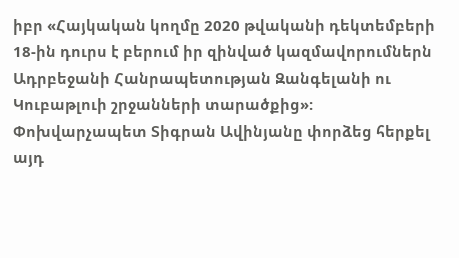իբր «Հայկական կողմը 2020 թվականի դեկտեմբերի 18-ին դուրս է բերում իր զինված կազմավորումներն Ադրբեջանի Հանրապետության Զանգելանի ու Կուբաթլուի շրջանների տարածքից»:
Փոխվարչապետ Տիգրան Ավինյանը փորձեց հերքել այդ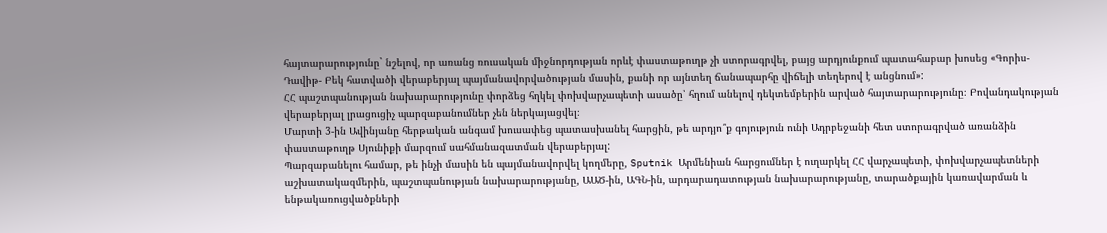հայտարարությունը` նշելով, որ առանց ռուսական միջնորդության որևէ փաստաթուղթ չի ստորագրվել, բայց արդյունքում պատահաբար խոսեց «Գորիս- Դավիթ- Բեկ հատվածի վերաբերյալ պայմանավորվածության մասին, քանի որ այնտեղ ճանապարհը վիճելի տեղերով է անցնում»:
ՀՀ պաշտպանության նախարարությունը փորձեց հղկել փոխվարչապետի ասածը՝ հղում անելով դեկտեմբերին արված հայտարարությունը։ Բովանդակության վերաբերյալ լրացուցիչ պարզաբանումներ չեն ներկայացվել։
Մարտի 3-ին Ավինյանը հերթական անգամ խուսափեց պատասխանել հարցին, թե արդյո՞ք գոյություն ունի Ադրբեջանի հետ ստորագրված առանձին փաստաթուղթ Սյունիքի մարզում սահմանազատման վերաբերյալ:
Պարզաբանելու համար, թե ինչի մասին են պայմանավորվել կողմերը, Sputnik Արմենիան հարցումներ է ուղարկել ՀՀ վարչապետի, փոխվարչապետների աշխատակազմերին, պաշտպանության նախարարությանը, ԱԱԾ-ին, ԱԳՆ-ին, արդարադատության նախարարությանը, տարածքային կառավարման և ենթակառուցվածքների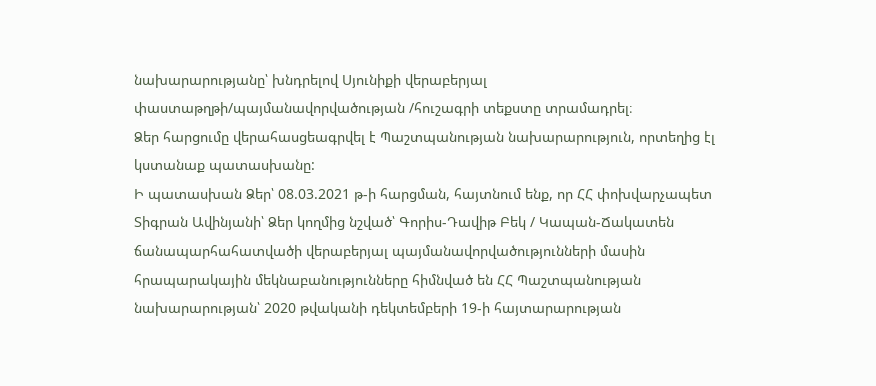նախարարությանը՝ խնդրելով Սյունիքի վերաբերյալ փաստաթղթի/պայմանավորվածության /հուշագրի տեքստը տրամադրել։
Ձեր հարցումը վերահասցեագրվել է Պաշտպանության նախարարություն, որտեղից էլ կստանաք պատասխանը:
Ի պատասխան Ձեր՝ 08.03.2021 թ-ի հարցման, հայտնում ենք, որ ՀՀ փոխվարչապետ Տիգրան Ավինյանի՝ Ձեր կողմից նշված՝ Գորիս-Դավիթ Բեկ / Կապան-Ճակատեն ճանապարհահատվածի վերաբերյալ պայմանավորվածությունների մասին հրապարակային մեկնաբանությունները հիմնված են ՀՀ Պաշտպանության նախարարության՝ 2020 թվականի դեկտեմբերի 19-ի հայտարարության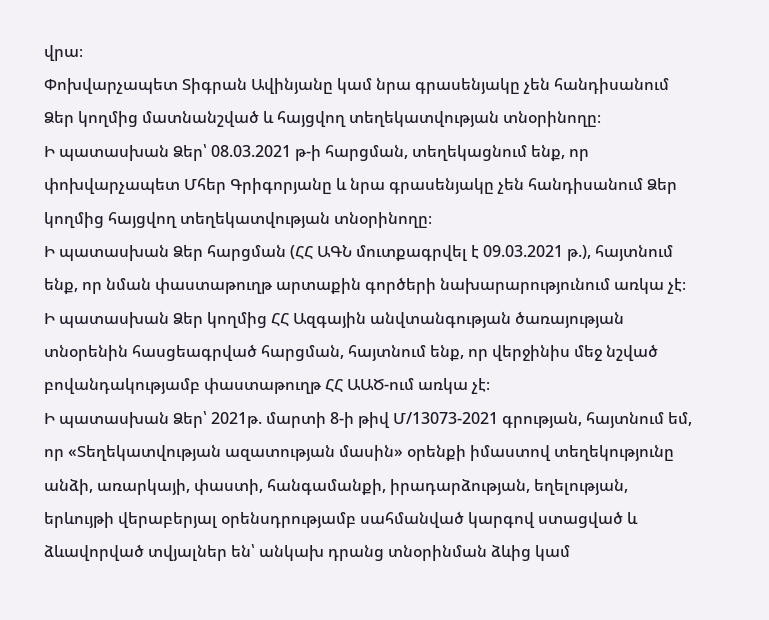վրա։
Փոխվարչապետ Տիգրան Ավինյանը կամ նրա գրասենյակը չեն հանդիսանում Ձեր կողմից մատնանշված և հայցվող տեղեկատվության տնօրինողը։
Ի պատասխան Ձեր՝ 08.03.2021 թ-ի հարցման, տեղեկացնում ենք, որ փոխվարչապետ Մհեր Գրիգորյանը և նրա գրասենյակը չեն հանդիսանում Ձեր կողմից հայցվող տեղեկատվության տնօրինողը։
Ի պատասխան Ձեր հարցման (ՀՀ ԱԳՆ մուտքագրվել է 09.03.2021 թ.), հայտնում ենք, որ նման փաստաթուղթ արտաքին գործերի նախարարությունում առկա չէ։
Ի պատասխան Ձեր կողմից ՀՀ Ազգային անվտանգության ծառայության տնօրենին հասցեագրված հարցման, հայտնում ենք, որ վերջինիս մեջ նշված բովանդակությամբ փաստաթուղթ ՀՀ ԱԱԾ-ում առկա չէ։
Ի պատասխան Ձեր՝ 2021թ. մարտի 8-ի թիվ Մ/13073-2021 գրության, հայտնում եմ, որ «Տեղեկատվության ազատության մասին» օրենքի իմաստով տեղեկությունը անձի, առարկայի, փաստի, հանգամանքի, իրադարձության, եղելության, երևույթի վերաբերյալ օրենսդրությամբ սահմանված կարգով ստացված և ձևավորված տվյալներ են՝ անկախ դրանց տնօրինման ձևից կամ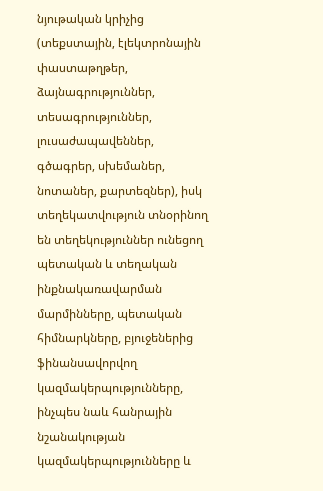նյութական կրիչից (տեքստային, էլեկտրոնային փաստաթղթեր, ձայնագրություններ, տեսագրություններ, լուսաժապավեններ, գծագրեր, սխեմաներ, նոտաներ, քարտեզներ), իսկ տեղեկատվություն տնօրինող են տեղեկություններ ունեցող պետական և տեղական ինքնակառավարման մարմինները, պետական հիմնարկները, բյուջեներից ֆինանսավորվող կազմակերպությունները, ինչպես նաև հանրային նշանակության կազմակերպությունները և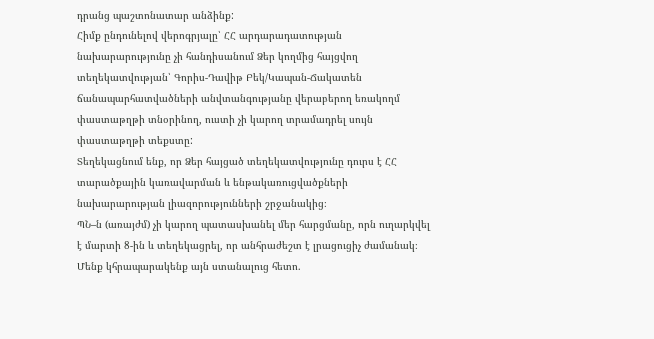դրանց պաշտոնատար անձինք:
Հիմք ընդունելով վերոգրյալը՝ ՀՀ արդարադատության նախարարությունը չի հանդիսանում Ձեր կողմից հայցվող տեղեկատվության՝ Գորիս-Դավիթ Բեկ/Կապան-Ճակատեն ճանապարհատվածների անվտանգությանը վերաբերող եռակողմ փաստաթղթի տնօրինող, ուստի չի կարող տրամադրել սույն փաստաթղթի տեքստը:
Տեղեկացնում ենք, որ Ձեր հայցած տեղեկատվությունը դուրս է ՀՀ տարածքային կառավարման և ենթակառուցվածքների նախարարության լիազորությունների շրջանակից։
ՊՆ–ն (առայժմ) չի կարող պատասխանել մեր հարցմանը, որն ուղարկվել է մարտի 8-ին և տեղեկացրել, որ անհրաժեշտ է լրացուցիչ ժամանակ։ Մենք կհրապարակենք այն ստանալուց հետո.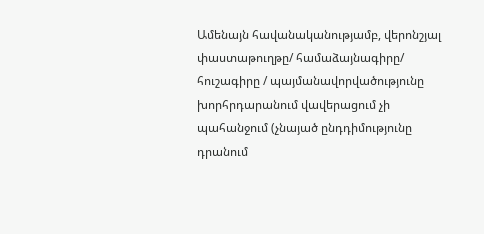Ամենայն հավանականությամբ, վերոնշյալ փաստաթուղթը/ համաձայնագիրը/ հուշագիրը / պայմանավորվածությունը խորհրդարանում վավերացում չի պահանջում (չնայած ընդդիմությունը դրանում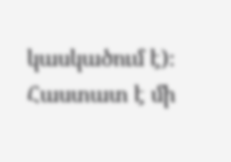կասկածում է)։ Հաստատ է մի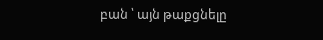բան ՝ այն թաքցնելը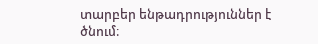տարբեր ենթադրություններ է ծնում։